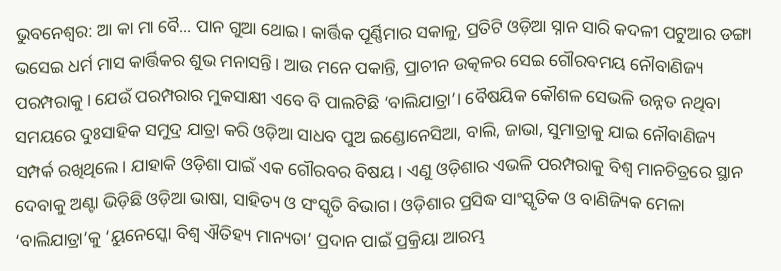ଭୁବନେଶ୍ବର: ଆ କା ମା ବୈ... ପାନ ଗୁଆ ଥୋଇ। କାର୍ତ୍ତିକ ପୂର୍ଣ୍ଣିମାର ସକାଳୁ, ପ୍ରତିଟି ଓଡ଼ିଆ ସ୍ନାନ ସାରି କଦଳୀ ପଟୁଆର ଡଙ୍ଗା ଭସେଇ ଧର୍ମ ମାସ କାର୍ତ୍ତିକର ଶୁଭ ମନାସନ୍ତି। ଆଉ ମନେ ପକାନ୍ତି, ପ୍ରାଚୀନ ଉତ୍କଳର ସେଇ ଗୌରବମୟ ନୌବାଣିଜ୍ୟ ପରମ୍ପରାକୁ। ଯେଉଁ ପରମ୍ପରାର ମୁକସାକ୍ଷୀ ଏବେ ବି ପାଲଟିଛି ‘ବାଲିଯାତ୍ରା’। ବୈଷୟିକ କୌଶଳ ସେଭଳି ଉନ୍ନତ ନଥିବା ସମୟରେ ଦୁଃସାହିକ ସମୁଦ୍ର ଯାତ୍ରା କରି ଓଡ଼ିଆ ସାଧବ ପୁଅ ଇଣ୍ଡୋନେସିଆ, ବାଲି, ଜାଭା, ସୁମାତ୍ରାକୁ ଯାଇ ନୌବାଣିଜ୍ୟ ସମ୍ପର୍କ ରଖିଥିଲେ। ଯାହାକି ଓଡ଼ିଶା ପାଇଁ ଏକ ଗୌରବର ବିଷୟ। ଏଣୁ ଓଡ଼ିଶାର ଏଭଳି ପରମ୍ପରାକୁ ବିଶ୍ବ ମାନଚିତ୍ରରେ ସ୍ଥାନ ଦେବାକୁ ଅଣ୍ଟା ଭିଡ଼ିଛି ଓଡ଼ିଆ ଭାଷା, ସାହିତ୍ୟ ଓ ସଂସ୍କୃତି ବିଭାଗ। ଓଡ଼ିଶାର ପ୍ରସିଦ୍ଧ ସାଂସ୍କୃତିକ ଓ ବାଣିଜ୍ୟିକ ମେଳା ‘ବାଲିଯାତ୍ରା’କୁ ‘ୟୁନେସ୍କୋ ବିଶ୍ୱ ଐତିହ୍ୟ ମାନ୍ୟତା’ ପ୍ରଦାନ ପାଇଁ ପ୍ରକ୍ରିୟା ଆରମ୍ଭ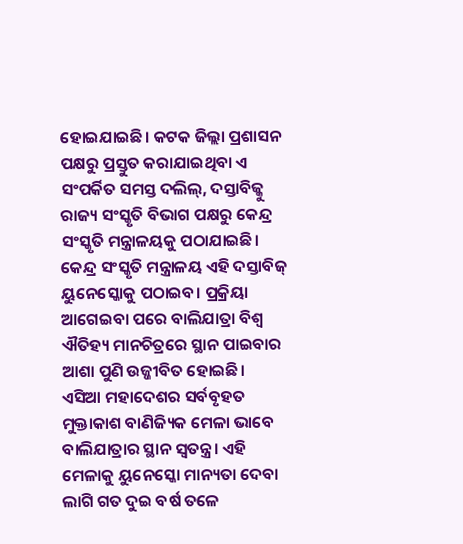ହୋଇଯାଇଛି। କଟକ ଜିଲ୍ଲା ପ୍ରଶାସନ ପକ୍ଷରୁ ପ୍ରସ୍ତୁତ କରାଯାଇଥିବା ଏ ସଂପର୍କିତ ସମସ୍ତ ଦଲିଲ୍, ଦସ୍ତାବିଜ୍କୁ ରାଜ୍ୟ ସଂସ୍କୃତି ବିଭାଗ ପକ୍ଷରୁ କେନ୍ଦ୍ର ସଂସ୍କୃତି ମନ୍ତ୍ରାଳୟକୁ ପଠାଯାଇଛି। କେନ୍ଦ୍ର ସଂସ୍କୃତି ମନ୍ତ୍ରାଳୟ ଏହି ଦସ୍ତାବିଜ୍ ୟୁନେସ୍କୋକୁ ପଠାଇବ। ପ୍ରକ୍ରିୟା ଆଗେଇବା ପରେ ବାଲିଯାତ୍ରା ବିଶ୍ୱ ଐତିହ୍ୟ ମାନଚିତ୍ରରେ ସ୍ଥାନ ପାଇବାର ଆଶା ପୁଣି ଉଜ୍ଜୀବିତ ହୋଇଛି।
ଏସିଆ ମହାଦେଶର ସର୍ବବୃହତ ମୁକ୍ତାକାଶ ବାଣିଜ୍ୟିକ ମେଳା ଭାବେ ବାଲିଯାତ୍ରାର ସ୍ଥାନ ସ୍ୱତନ୍ତ୍ର। ଏହି ମେଳାକୁ ୟୁନେସ୍କୋ ମାନ୍ୟତା ଦେବା ଲାଗି ଗତ ଦୁଇ ବର୍ଷ ତଳେ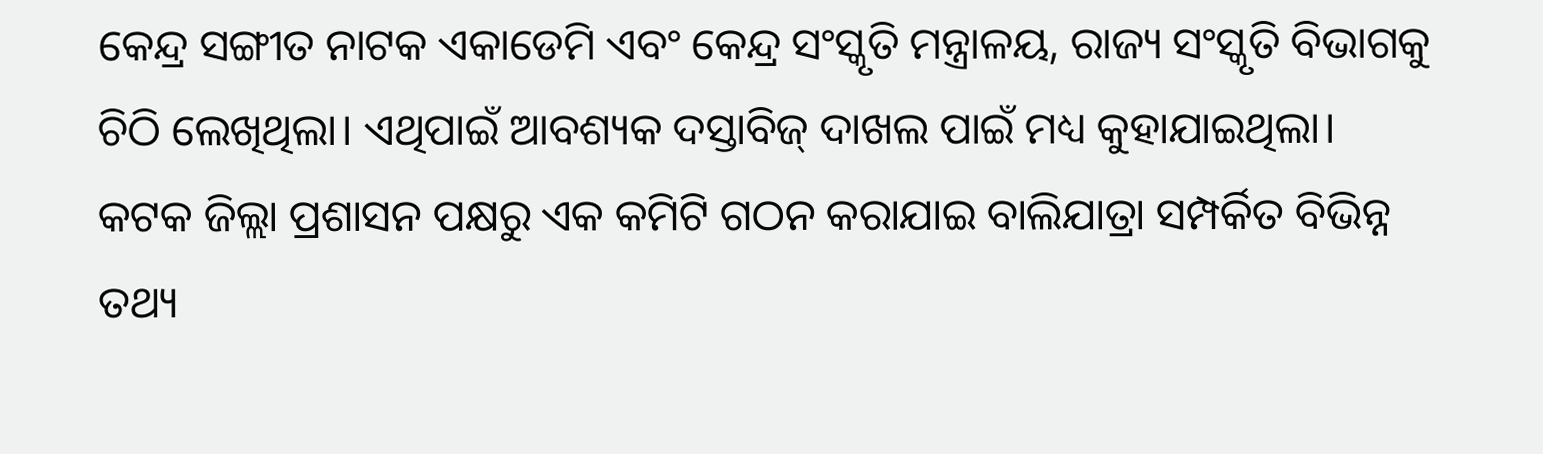କେନ୍ଦ୍ର ସଙ୍ଗୀତ ନାଟକ ଏକାଡେମି ଏବଂ କେନ୍ଦ୍ର ସଂସ୍କୃତି ମନ୍ତ୍ରାଳୟ, ରାଜ୍ୟ ସଂସ୍କୃତି ବିଭାଗକୁ ଚିଠି ଲେଖିଥିଲା। ଏଥିପାଇଁ ଆବଶ୍ୟକ ଦସ୍ତାବିଜ୍ ଦାଖଲ ପାଇଁ ମଧ୍ୟ କୁହାଯାଇଥିଲା। କଟକ ଜିଲ୍ଲା ପ୍ରଶାସନ ପକ୍ଷରୁ ଏକ କମିଟି ଗଠନ କରାଯାଇ ବାଲିଯାତ୍ରା ସମ୍ପର୍କିତ ବିଭିନ୍ନ ତଥ୍ୟ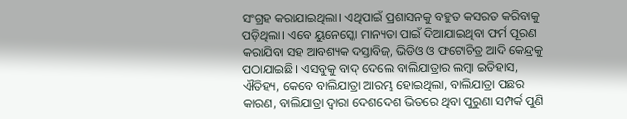ସଂଗ୍ରହ କରାଯାଇଥିଲା। ଏଥିପାଇଁ ପ୍ରଶାସନକୁ ବହୁତ କସରତ କରିବାକୁ ପଡ଼ିଥିଲା। ଏବେ ୟୁନେସ୍କୋ ମାନ୍ୟତା ପାଇଁ ଦିଆଯାଇଥିବା ଫର୍ମ ପୂରଣ କରାଯିବା ସହ ଆବଶ୍ୟକ ଦସ୍ତାବିଜ୍, ଭିଡିଓ ଓ ଫଟୋଚିତ୍ର ଆଦି କେନ୍ଦ୍ରକୁ ପଠାଯାଇଛି। ଏସବୁକୁ ବାଦ୍ ଦେଲେ ବାଲିଯାତ୍ରାର ଲମ୍ବା ଇତିହାସ, ଐତିହ୍ୟ, କେବେ ବାଲିଯାତ୍ରା ଆରମ୍ଭ ହୋଇଥିଲା, ବାଲିଯାତ୍ରା ପଛର କାରଣ, ବାଲିଯାତ୍ରା ଦ୍ୱାରା ଦେଶଦେଶ ଭିତରେ ଥିବା ପୁରୁଣା ସମ୍ପର୍କ ପୁଣି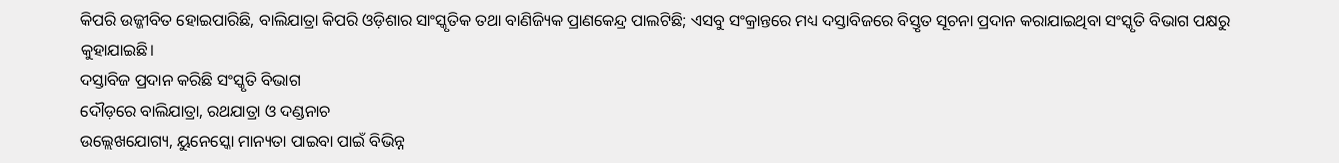କିପରି ଉଜ୍ଜୀବିତ ହୋଇପାରିଛି, ବାଲିଯାତ୍ରା କିପରି ଓଡ଼ିଶାର ସାଂସ୍କୃତିକ ତଥା ବାଣିଜ୍ୟିକ ପ୍ରାଣକେନ୍ଦ୍ର ପାଲଟିଛି; ଏସବୁ ସଂକ୍ରାନ୍ତରେ ମଧ୍ୟ ଦସ୍ତାବିଜରେ ବିସ୍ତୃତ ସୂଚନା ପ୍ରଦାନ କରାଯାଇଥିବା ସଂସ୍କୃତି ବିଭାଗ ପକ୍ଷରୁ କୁହାଯାଇଛି।
ଦସ୍ତାବିଜ ପ୍ରଦାନ କରିଛି ସଂସ୍କୃତି ବିଭାଗ
ଦୌଡ଼ରେ ବାଲିଯାତ୍ରା, ରଥଯାତ୍ରା ଓ ଦଣ୍ଡନାଚ
ଉଲ୍ଲେଖଯୋଗ୍ୟ, ୟୁନେସ୍କୋ ମାନ୍ୟତା ପାଇବା ପାଇଁ ବିଭିନ୍ନ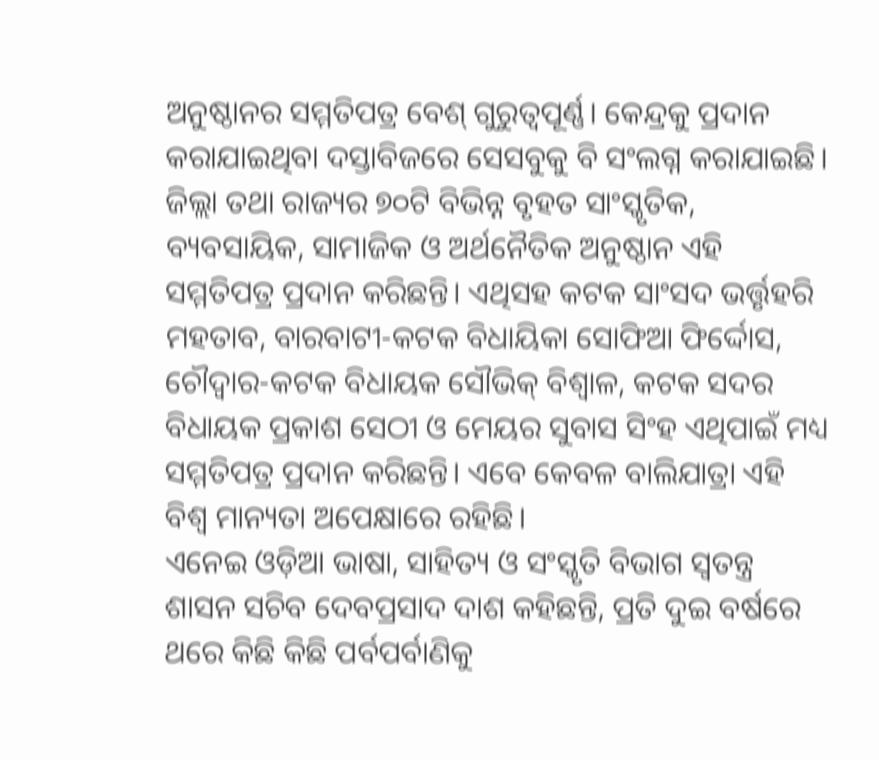ଅନୁଷ୍ଠାନର ସମ୍ମତିପତ୍ର ବେଶ୍ ଗୁରୁତ୍ୱପୂର୍ଣ୍ଣ। କେନ୍ଦ୍ରକୁ ପ୍ରଦାନ କରାଯାଇଥିବା ଦସ୍ତାବିଜରେ ସେସବୁକୁ ବି ସଂଲଗ୍ନ କରାଯାଇଛି। ଜିଲ୍ଲା ତଥା ରାଜ୍ୟର ୭୦ଟି ବିଭିନ୍ନ ବୃହତ ସାଂସ୍କୃତିକ, ବ୍ୟବସାୟିକ, ସାମାଜିକ ଓ ଅର୍ଥନୈତିକ ଅନୁଷ୍ଠାନ ଏହି ସମ୍ମତିପତ୍ର ପ୍ରଦାନ କରିଛନ୍ତି। ଏଥିସହ କଟକ ସାଂସଦ ଭର୍ତ୍ତୃହରି ମହତାବ, ବାରବାଟୀ-କଟକ ବିଧାୟିକା ସୋଫିଆ ଫିର୍ଦ୍ଦୋସ, ଚୌଦ୍ୱାର-କଟକ ବିଧାୟକ ସୌଭିକ୍ ବିଶ୍ୱାଳ, କଟକ ସଦର ବିଧାୟକ ପ୍ରକାଶ ସେଠୀ ଓ ମେୟର ସୁବାସ ସିଂହ ଏଥିପାଇଁ ମଧ୍ୟ ସମ୍ମତିପତ୍ର ପ୍ରଦାନ କରିଛନ୍ତି। ଏବେ କେବଳ ବାଲିଯାତ୍ରା ଏହି ବିଶ୍ବ ମାନ୍ୟତା ଅପେକ୍ଷାରେ ରହିଛି।
ଏନେଇ ଓଡ଼ିଆ ଭାଷା, ସାହିତ୍ୟ ଓ ସଂସ୍କୃତି ବିଭାଗ ସ୍ବତନ୍ତ୍ର ଶାସନ ସଚିବ ଦେବପ୍ରସାଦ ଦାଶ କହିଛନ୍ତି, ପ୍ରତି ଦୁଇ ବର୍ଷରେ ଥରେ କିଛି କିଛି ପର୍ବପର୍ବାଣିକୁ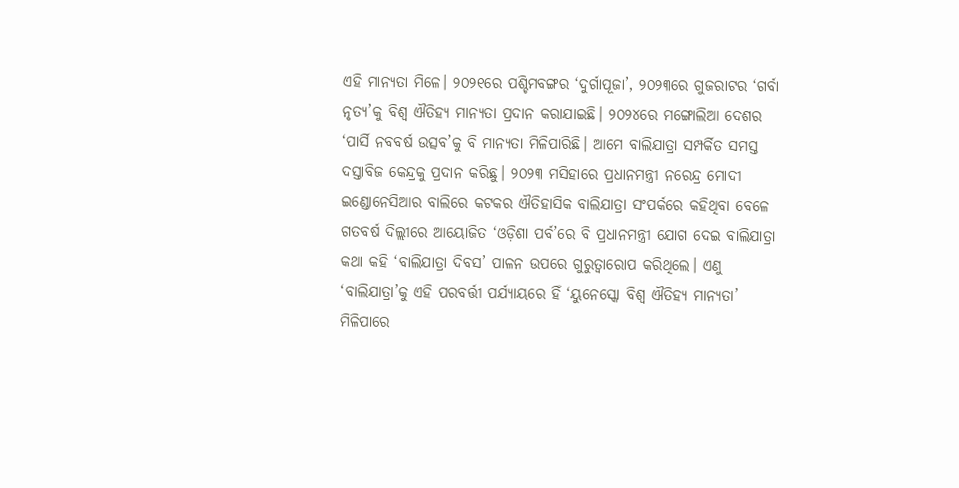ଏହି ମାନ୍ୟତା ମିଳେ। ୨୦୨୧ରେ ପଶ୍ଚିମବଙ୍ଗର ‘ଦୁର୍ଗାପୂଜା’, ୨୦୨୩ରେ ଗୁଜରାଟର ‘ଗର୍ବା ନୃତ୍ୟ’କୁ ବିଶ୍ୱ ଐତିହ୍ୟ ମାନ୍ୟତା ପ୍ରଦାନ କରାଯାଇଛି। ୨୦୨୪ରେ ମଙ୍ଗୋଲିଆ ଦେଶର ‘ପାର୍ସି ନବବର୍ଷ ଉତ୍ସବ’କୁ ବି ମାନ୍ୟତା ମିଳିପାରିଛି। ଆମେ ବାଲିଯାତ୍ରା ସମ୍ପର୍କିତ ସମସ୍ତ ଦସ୍ତାବିଜ କେନ୍ଦ୍ରକୁ ପ୍ରଦାନ କରିଛୁ। ୨୦୨୩ ମସିହାରେ ପ୍ରଧାନମନ୍ତ୍ରୀ ନରେନ୍ଦ୍ର ମୋଦୀ ଇଣ୍ଡୋନେସିଆର ବାଲିରେ କଟକର ଐତିହାସିକ ବାଲିଯାତ୍ରା ସଂପର୍କରେ କହିଥିବା ବେଳେ ଗତବର୍ଷ ଦିଲ୍ଲୀରେ ଆୟୋଜିତ ‘ଓଡ଼ିଶା ପର୍ବ’ରେ ବି ପ୍ରଧାନମନ୍ତ୍ରୀ ଯୋଗ ଦେଇ ବାଲିଯାତ୍ରା କଥା କହି ‘ବାଲିଯାତ୍ରା ଦିବସ’ ପାଳନ ଉପରେ ଗୁରୁତ୍ବାରୋପ କରିଥିଲେ। ଏଣୁ ‘ବାଲିଯାତ୍ରା’କୁ ଏହି ପରବର୍ତ୍ତୀ ପର୍ଯ୍ୟାୟରେ ହିଁ ‘ୟୁନେସ୍କୋ ବିଶ୍ୱ ଐତିହ୍ୟ ମାନ୍ୟତା’ ମିଳିପାରେ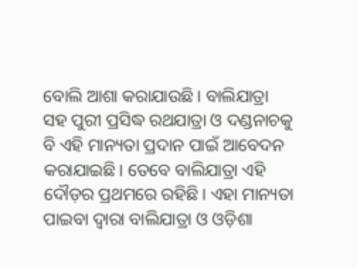ବୋଲି ଆଶା କରାଯାଉଛି। ବାଲିଯାତ୍ରା ସହ ପୁରୀ ପ୍ରସିଦ୍ଧ ରଥଯାତ୍ରା ଓ ଦଣ୍ଡନାଚକୁ ବି ଏହି ମାନ୍ୟତା ପ୍ରଦାନ ପାଇଁ ଆବେଦନ କରାଯାଇଛି। ତେବେ ବାଲିଯାତ୍ରା ଏହି ଦୌଡ଼ର ପ୍ରଥମରେ ରହିଛି। ଏହା ମାନ୍ୟତା ପାଇବା ଦ୍ବାରା ବାଲିଯାତ୍ରା ଓ ଓଡ଼ିଶା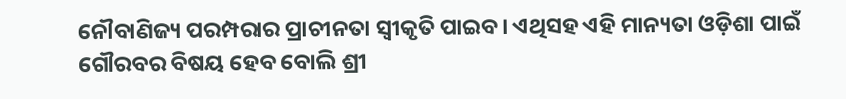ନୌବାଣିଜ୍ୟ ପରମ୍ପରାର ପ୍ରାଚୀନତା ସ୍ବୀକୃତି ପାଇବ। ଏଥିସହ ଏହି ମାନ୍ୟତା ଓଡ଼ିଶା ପାଇଁ ଗୌରବର ବିଷୟ ହେବ ବୋଲି ଶ୍ରୀ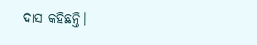ଦାସ କହିଛନ୍ତି।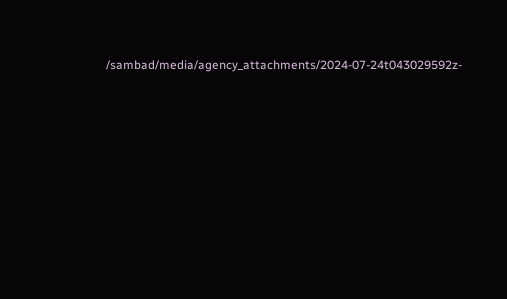/sambad/media/agency_attachments/2024-07-24t043029592z-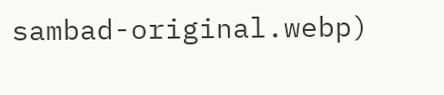sambad-original.webp)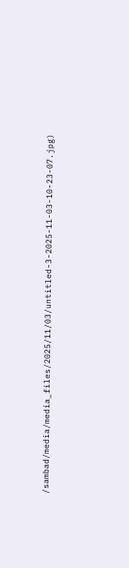/sambad/media/media_files/2025/11/03/untitled-3-2025-11-03-10-23-07.jpg)